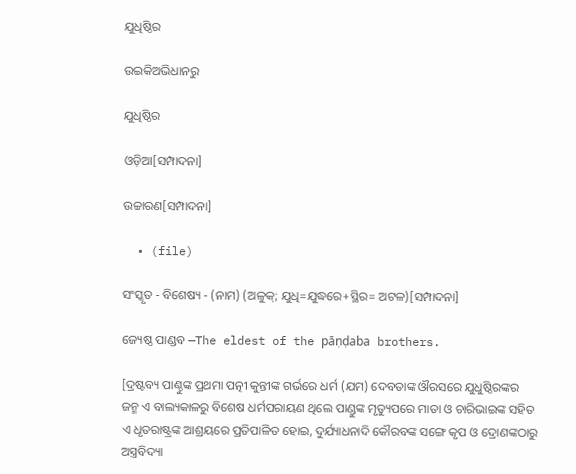ଯୁଧିଷ୍ଠିର

ଉଇକିଅଭିଧାନ‌ରୁ

ଯୁଧିଷ୍ଠିର

ଓଡ଼ିଆ[ସମ୍ପାଦନା]

ଉଚ୍ଚାରଣ[ସମ୍ପାଦନା]

  • (file)

ସଂସ୍କୃତ - ବିଶେଷ୍ୟ - (ନାମ) (ଅଳୁକ୍; ଯୁଧି=ଯୁଦ୍ଧରେ+ସ୍ଥିର= ଅଟଳ)[ସମ୍ପାଦନା]

ଜ୍ୟେଷ୍ଠ ପାଣ୍ଡବ —The eldest of the pāṇḍaba brothers.

[ଦ୍ରଷ୍ଟବ୍ୟ ପାଣ୍ଠୁଙ୍କ ପ୍ରଥମା ପତ୍ନୀ କୁନ୍ତୀଙ୍କ ଗର୍ଭରେ ଧର୍ମ (ଯମ) ଦେବତାଙ୍କ ଔରସରେ ଯୁଧୁଷ୍ଠିରଙ୍କର ଜନ୍ମ ଏ ବାଲ୍ୟକାଳରୁ ବିଶେଷ ଧର୍ମପରାୟଣ ଥିଲେ ପାଣ୍ଡୁଙ୍କ ମୃତ୍ୟୁପରେ ମାତା ଓ ଚାରିଭାଇଙ୍କ ସହିତ ଏ ଧୃତରାଷ୍ଟ୍ରଙ୍କ ଆଶ୍ରୟରେ ପ୍ରତିପାଳିତ ହୋଇ, ଦୁର୍ଯ୍ୟାଧନାଦି କୌରବଙ୍କ ସଙ୍ଗେ କୃପ ଓ ଦ୍ରୋଣଙ୍କଠାରୁ ଅସ୍ତ୍ରବିଦ୍ୟା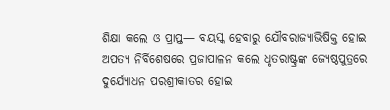ଶିକ୍ଷା କଲେ ଓ ପ୍ରାପ୍ତ— ବୟସ୍କ ହେବାରୁ ଯୌବରାଜ୍ୟାଭିଷିକ୍ତ ହୋଇ ଅପତ୍ୟ ନିର୍ବିଶେଷରେ ପ୍ରଜାପାଳନ କଲେ ଧୃତରାଷ୍ଟ୍ରଙ୍କ ଜ୍ୟେଷ୍ଠପୁତ୍ରରେ ଦୁର୍ଯ୍ୟୋଧନ ପରଶ୍ରୀକାତର ହୋଇ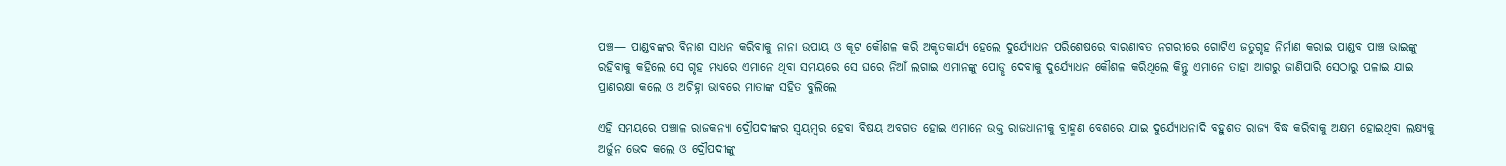ପଞ୍ଚ— ପାଣ୍ଡବଙ୍କର ବିନାଶ ସାଧନ କରିବାକୁ ନାନା ଉପାୟ ଓ କୂଟ କୌଶଳ କରି ଅକୃତକାର୍ଯ୍ୟ ହେଲେ ଦୁର୍ଯ୍ୟୋଧନ ପରିଶେଷରେ ବାରଣାବତ ନଗରୀରେ ଗୋଟିଏ ଜତୁଗୃହ ନିର୍ମାଣ କରାଇ ପାଣ୍ଡବ ପାଞ୍ଚ ଭାଇଙ୍କୁ ରହିବାକୁ କହିଲେ ସେ ଗୃହ ମଧ୍ୟରେ ଏମାନେ ଥିବା ସମୟରେ ସେ ଘରେ ନିଆଁ ଲଗାଇ ଏମାନଙ୍କୁ ପୋଡୢ ଦେବାକୁ ଦୁର୍ଯ୍ୟୋଧନ କୌଶଳ କରିଥିଲେ କିନ୍ତୁ ଏମାନେ ତାହା ଆଗରୁ ଜାଣିପାରି ସେଠାରୁ ପଳାଇ ଯାଇ ପ୍ରାଣରକ୍ଷା କଲେ ଓ ଅଚିହ୍ନା ଭାବରେ ମାତାଙ୍କ ସହିତ ବୁଲିଲେ

ଏହି ସମୟରେ ପଞ୍ଚାଳ ରାଜକନ୍ୟା ଦ୍ରୌପଦୀଙ୍କର ସ୍ୱୟମ୍ୱର ହେବା ବିଷୟ ଅବଗତ ହୋଇ ଏମାନେ ଉକ୍ତ ରାଜଧାନୀକୁ ବ୍ରାହ୍ମଣ ବେଶରେ ଯାଇ ଦୁର୍ଯ୍ୟୋଧନାଦି ବହୁଶତ ରାଜ୍ୟ ବିଦ୍ଧ କରିବାକୁ ଅକ୍ଷମ ହୋଇଥିବା ଲକ୍ଷ୍ୟକୁ ଅର୍ଜୁନ ଭେଦ କଲେ ଓ ଦ୍ରୌପଦୀଙ୍କୁ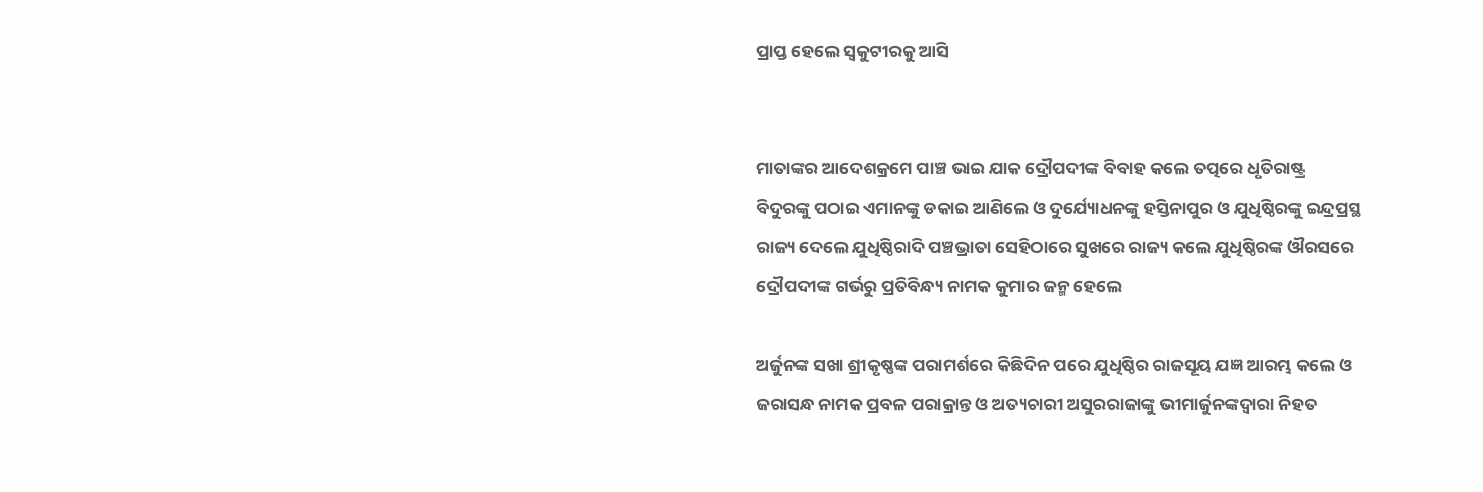ପ୍ରାପ୍ତ ହେଲେ ସ୍ୱକୁଟୀରକୁ ଆସି


ମାତାଙ୍କର ଆଦେଶକ୍ରମେ ପାଞ୍ଚ ଭାଇ ଯାକ ଦ୍ରୌପଦୀଙ୍କ ବିବାହ କଲେ ତତ୍ପରେ ଧୃତିରାଷ୍ଟ୍ର ବିଦୁରଙ୍କୁ ପଠାଇ ଏମାନଙ୍କୁ ଡକାଇ ଆଣିଲେ ଓ ଦୁର୍ଯ୍ୟୋଧନଙ୍କୁ ହସ୍ତିନାପୁର ଓ ଯୁଧିଷ୍ଠିରଙ୍କୁ ଇନ୍ଦ୍ରପ୍ରସ୍ଥ ରାଜ୍ୟ ଦେଲେ ଯୁଧିଷ୍ଠିରାଦି ପଞ୍ଚଭ୍ରାତା ସେହିଠାରେ ସୁଖରେ ରାଜ୍ୟ କଲେ ଯୁଧିଷ୍ଠିରଙ୍କ ଔରସରେ ଦ୍ରୌପଦୀଙ୍କ ଗର୍ଭରୁ ପ୍ରତିବିନ୍ଧ୍ୟ ନାମକ କୁମାର ଜନ୍ମ ହେଲେ

ଅର୍ଜୁନଙ୍କ ସଖା ଶ୍ରୀକୃଷ୍ଣଙ୍କ ପରାମର୍ଶରେ କିଛିଦିନ ପରେ ଯୁଧିଷ୍ଠିର ରାଜସୂୟ ଯଜ୍ଞ ଆରମ୍ଭ କଲେ ଓ ଜରାସନ୍ଧ ନାମକ ପ୍ରବଳ ପରାକ୍ରାନ୍ତ ଓ ଅତ୍ୟଚାରୀ ଅସୁରରାଜାଙ୍କୁ ଭୀମାର୍ଜୁନଙ୍କଦ୍ୱାରା ନିହତ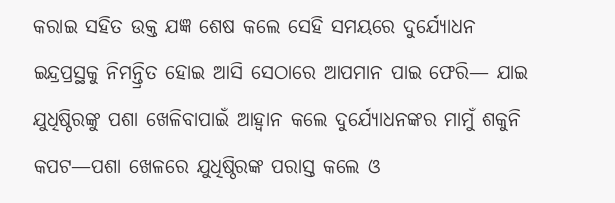କରାଇ ସହିତ ଉକ୍ତ ଯଜ୍ଞ ଶେଷ କଲେ ସେହି ସମୟରେ ଦୁର୍ଯ୍ୟୋଧନ ଇନ୍ଦ୍ରପ୍ରସ୍ଥକୁ ନିମନ୍ତ୍ରିତ ହୋଇ ଆସି ସେଠାରେ ଆପମାନ ପାଇ ଫେରି— ଯାଇ ଯୁଧିଷ୍ଠିରଙ୍କୁ ପଶା ଖେଳିବାପାଇଁ ଆହ୍ୱାନ କଲେ ଦୁର୍ଯ୍ୟୋଧନଙ୍କର ମାମୁଁ ଶକୁନି କପଟ—ପଶା ଖେଳରେ ଯୁଧିଷ୍ଠିରଙ୍କ ପରାସ୍ତ କଲେ ଓ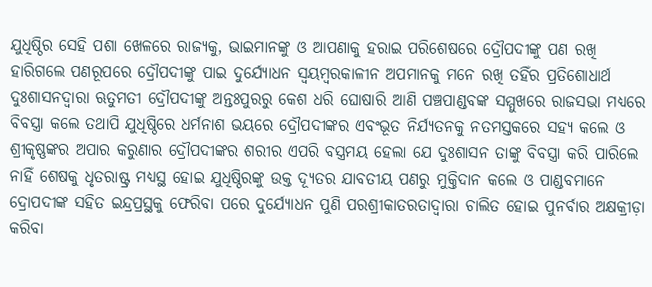ଯୁଧିଷ୍ଠିର ସେହି ପଶା ଖେଳରେ ରାଜ୍ୟକୁ, ଭାଇମାନଙ୍କୁ ଓ ଆପଣାକୁ ହରାଇ ପରିଶେଷରେ ଦ୍ରୌପଦୀଙ୍କୁ ପଣ ରଖି ହାରିଗଲେ ପଣରୂପରେ ଦ୍ରୌପଦୀଙ୍କୁ ପାଇ ଦୁର୍ଯ୍ୟୋଧନ ସ୍ୱୟମ୍ୱରକାଳୀନ ଅପମାନକୁ ମନେ ରଖି ତହିଁର ପ୍ରତିଶୋଧାର୍ଥ ଦୁଃଶାସନଦ୍ୱାରା ଋତୁମତୀ ଦ୍ରୌପଦୀଙ୍କୁ ଅନ୍ତଃପୁରରୁ କେଶ ଧରି ଘୋଷାରି ଆଣି ପଞ୍ଚପାଣ୍ଡବଙ୍କ ସମ୍ମୁଖରେ ରାଜସଭା ମଧ୍ୟରେ ବିବସ୍ତ୍ରା କଲେ ତଥାପି ଯୁଧିଷ୍ଠିରେ ଧର୍ମନାଶ ଭୟରେ ଦ୍ରୌପଦୀଙ୍କର ଏବଂଭୂତ ନିର୍ଯ୍ୟତନକୁ ନତମସ୍ତକରେ ସହ୍ୟ କଲେ ଓ ଶ୍ରୀକୃଷ୍ଣଙ୍କର ଅପାର କରୁଣାର ଦ୍ରୌପଦୀଙ୍କର ଶରୀର ଏପରି ବସ୍ତ୍ରମୟ ହେଲା ଯେ ଦୁଃଶାସନ ତାଙ୍କୁ ବିବସ୍ତ୍ରା କରି ପାରିଲେ ନାହିଁ ଶେଷକୁ ଧୃତରାଷ୍ଟ୍ର ମଧ୍ୟସ୍ଥ ହୋଇ ଯୁଧିଷ୍ଠିରଙ୍କୁ ଉକ୍ତ ଦ୍ୟୂତର ଯାବତୀୟ ପଣରୁ ମୁକ୍ତିଦାନ କଲେ ଓ ପାଣ୍ଡବମାନେ ଦ୍ରୋପଦୀଙ୍କ ସହିତ ଇନ୍ଦ୍ରପ୍ରସ୍ଥକୁ ଫେରିବା ପରେ ଦୁର୍ଯ୍ୟୋଧନ ପୁଣି ପରଶ୍ରୀକାତରତାଦ୍ୱାରା ଚାଲିତ ହୋଇ ପୁନର୍ବାର ଅକ୍ଷକ୍ରୀଡ଼ା କରିବା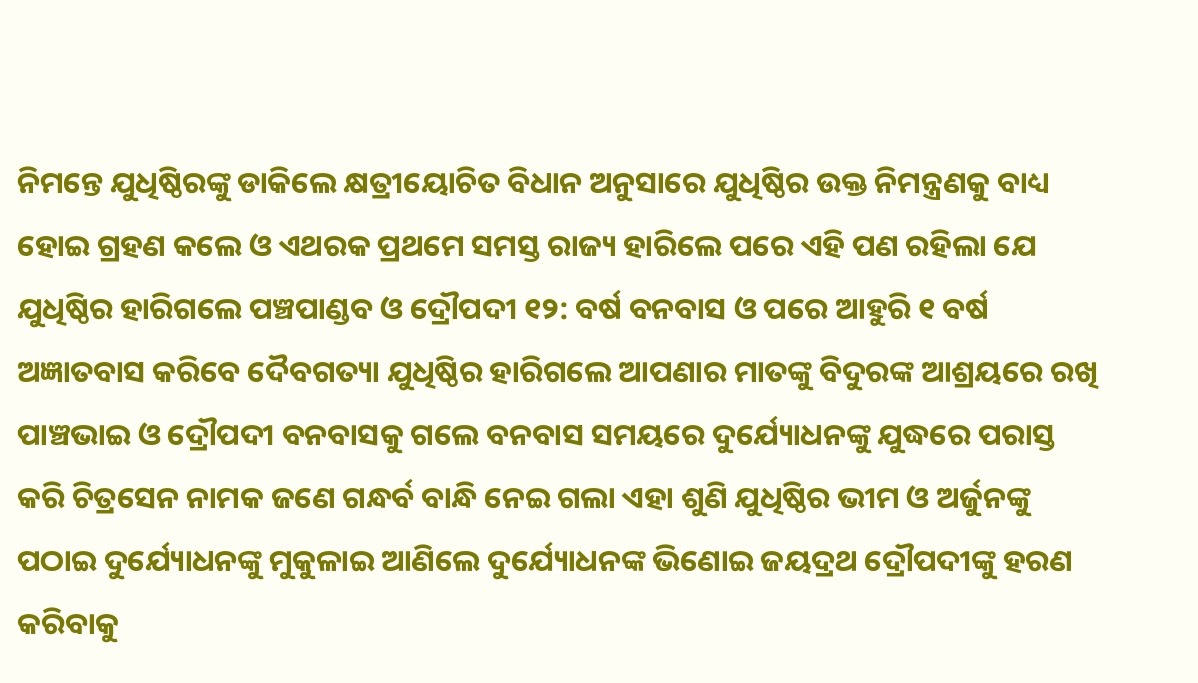ନିମନ୍ତେ ଯୁଧିଷ୍ଠିରଙ୍କୁ ଡାକିଲେ କ୍ଷତ୍ରୀୟୋଚିତ ବିଧାନ ଅନୁସାରେ ଯୁଧିଷ୍ଠିର ଉକ୍ତ ନିମନ୍ତ୍ରଣକୁ ବାଧ୍ୟ ହୋଇ ଗ୍ରହଣ କଲେ ଓ ଏଥରକ ପ୍ରଥମେ ସମସ୍ତ ରାଜ୍ୟ ହାରିଲେ ପରେ ଏହି ପଣ ରହିଲା ଯେ ଯୁଧିଷ୍ଠିର ହାରିଗଲେ ପଞ୍ଚପାଣ୍ଡବ ଓ ଦ୍ରୌପଦୀ ୧୨: ବର୍ଷ ବନବାସ ଓ ପରେ ଆହୁରି ୧ ବର୍ଷ ଅଜ୍ଞାତବାସ କରିବେ ଦୈବଗତ୍ୟା ଯୁଧିଷ୍ଠିର ହାରିଗଲେ ଆପଣାର ମାତଙ୍କୁ ବିଦୁରଙ୍କ ଆଶ୍ରୟରେ ରଖି ପାଞ୍ଚଭାଇ ଓ ଦ୍ରୌପଦୀ ବନବାସକୁ ଗଲେ ବନବାସ ସମୟରେ ଦୁର୍ଯ୍ୟୋଧନଙ୍କୁ ଯୁଦ୍ଧରେ ପରାସ୍ତ କରି ଚିତ୍ରସେନ ନାମକ ଜଣେ ଗନ୍ଧର୍ବ ବାନ୍ଧି ନେଇ ଗଲା ଏହା ଶୁଣି ଯୁଧିଷ୍ଠିର ଭୀମ ଓ ଅର୍ଜୁନଙ୍କୁ ପଠାଇ ଦୁର୍ଯ୍ୟୋଧନଙ୍କୁ ମୁକୁଳାଇ ଆଣିଲେ ଦୁର୍ଯ୍ୟୋଧନଙ୍କ ଭିଣୋଇ ଜୟଦ୍ରଥ ଦ୍ରୌପଦୀଙ୍କୁ ହରଣ କରିବାକୁ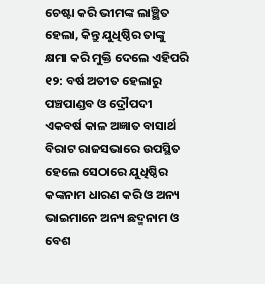ଚେଷ୍ଟା କରି ଭୀମଙ୍କ ଲାଞ୍ଛିତ ହେଲା, କିନ୍ତୁ ଯୁଧିଷ୍ଠିର ତାଙ୍କୁ କ୍ଷମା କରି ମୁକ୍ତି ଦେଲେ ଏହିପରି ୧୨: ବର୍ଷ ଅତୀତ ହେଲାରୁ ପଞ୍ଚପାଣ୍ଡବ ଓ ଦ୍ରୌପଦୀ ଏକବର୍ଷ କାଳ ଅଜ୍ଞାତ ବାସାର୍ଥ ବିରାଟ ରାଜସଭାରେ ଉପସ୍ଥିତ ହେଲେ ସେଠାରେ ଯୁଧିଷ୍ଠିର କଙ୍କନାମ ଧାରଣ କରି ଓ ଅନ୍ୟ ଭାଇମାନେ ଅନ୍ୟ ଛଦ୍ମନାମ ଓ ବେଶ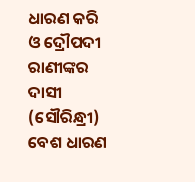ଧାରଣ କରି ଓ ଦ୍ରୌପଦୀ ରାଣୀଙ୍କର ଦାସୀ (ସୌରିନ୍ଧ୍ରୀ) ବେଶ ଧାରଣ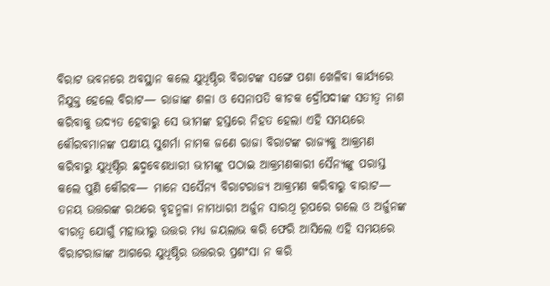ବିରାଟ ଭବନରେ ଅବସ୍ଥାନ କଲେ ଯୁଧିଷ୍ଠିର ବିରାଟଙ୍କ ସଙ୍ଗେ ପଶା ଖେଳିବା କାର୍ଯ୍ୟରେ ନିଯୁକ୍ତ ହେଲେ ବିରାଟ— ରାଜାଙ୍କ ଶଳା ଓ ସେନାପତି କୀଚକ ଦ୍ରୌପଦୀଙ୍କ ସତୀତ୍ୱ ନାଶ କରିବାକୁ ଉଦ୍ୟତ ହେବାରୁ ସେ ଭୀମଙ୍କ ହସ୍ତରେ ନିହତ ହେଲା ଏହି ସମୟରେ କୌରବମାନଙ୍କ ପକ୍ଷୀୟ ସୁଶର୍ମା ନାମକ ଜଣେ ରାଜା ବିରାଟଙ୍କ ରାଜ୍ୟକୁ ଆକ୍ରମଣ କରିବାରୁ ଯୁଧିଷ୍ଠିର ଛଦ୍ମବେଶଧାରୀ ଭୀମଙ୍କୁ ପଠାଇ ଆକ୍ରମଣକାରୀ ସୈନ୍ୟଙ୍କୁ ପରାସ୍ତ କଲେ ପୁଣି କୌରବ— ମାନେ ସସୈନ୍ୟ ବିରାଟରାଜ୍ୟ ଆକ୍ରମଣ କରିବାରୁ ବାରାଟ— ତନୟ ଉତ୍ତରଙ୍କ ରଥରେ ବୃହନ୍ମଳା ନାମଧାରୀ ଅର୍ଜୁନ ସାରଥି ରୂପରେ ଗଲେ ଓ ଅର୍ଜୁନଙ୍କ ବୀରତ୍ୱ ଯୋଗୁଁ ମହାଭୀରୁ ଉତ୍ତର ମଧ୍ୟ ଜୟଲାଭ କରି ଫେରି ଆସିଲେ ଏହି ସମୟରେ ବିରାଟରାଜାଙ୍କ ଆଗରେ ଯୁଧିଷ୍ଠିର ଉତ୍ତରର ପ୍ରଶଂସା ନ କରି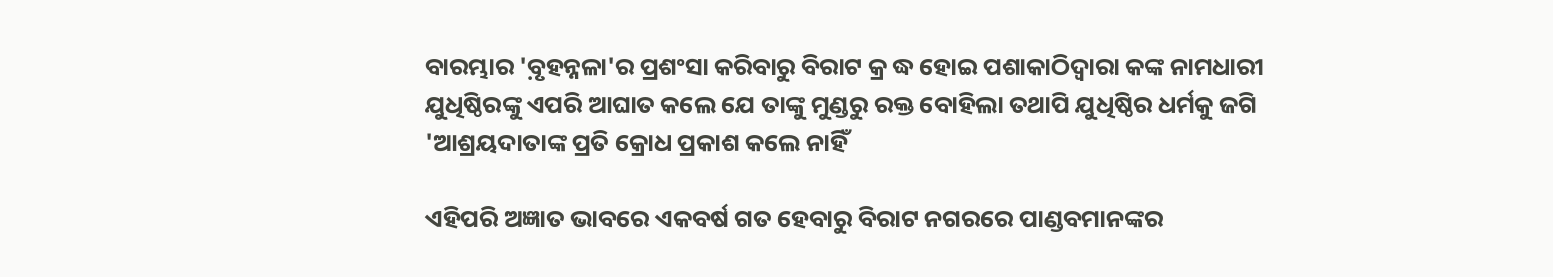ବାରମ୍ଭାର 'ବ଼ୃହନ୍ନଳା'ର ପ୍ରଶଂସା କରିବାରୁ ବିରାଟ କ୍ର ଦ୍ଧ ହୋଇ ପଶାକାଠିଦ୍ୱାରା କଙ୍କ ନାମଧାରୀ ଯୁଧିଷ୍ଠିରଙ୍କୁ ଏପରି ଆଘାତ କଲେ ଯେ ତାଙ୍କୁ ମୁଣ୍ଡରୁ ରକ୍ତ ବୋହିଲା ତଥାପି ଯୁଧିଷ୍ଠିର ଧର୍ମକୁ ଜଗି 'ଆଶ୍ରୟଦାତାଙ୍କ ପ୍ରତି କ୍ରୋଧ ପ୍ରକାଶ କଲେ ନାହିଁ

ଏହିପରି ଅଜ୍ଞାତ ଭାବରେ ଏକବର୍ଷ ଗତ ହେବାରୁ ବିରାଟ ନଗରରେ ପାଣ୍ଡବମାନଙ୍କର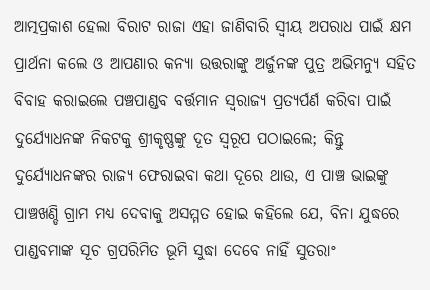ଆତ୍ମପ୍ରକାଶ ହେଲା ବିରାଟ ରାଜା ଏହା ଜାଣିବାରି ସ୍ୱୀୟ ଅପରାଧ ପାଇଁ କ୍ଷମ ପ୍ରାର୍ଥନା କଲେ ଓ ଆପଣାର କନ୍ୟା ଉତ୍ତରାଙ୍କୁ ଅର୍ଜୁନଙ୍କ ପୁତ୍ର ଅଭିମନ୍ୟୁ ସହିତ ବିବାହ କରାଇଲେ ପଞ୍ଚପାଣ୍ଡବ ବର୍ତ୍ତମାନ ସ୍ୱରାଜ୍ୟ ପ୍ରତ୍ୟର୍ପର୍ଣ କରିବା ପାଇଁ ଦୁର୍ଯ୍ୟୋଧନଙ୍କ ନିକଟକୁ ଶ୍ରୀକୃଷ୍ଣଙ୍କୁ ଦୂତ ସ୍ୱରୂପ ପଠାଇଲେ; କିନ୍ତୁ ଦୁର୍ଯ୍ୟୋଧନଙ୍କର ରାଜ୍ୟ ଫେରାଇବା କଥା ଦୂରେ ଥାଉ, ଏ ପାଞ୍ଚ ଭାଇଙ୍କୁ ପାଞ୍ଚଖଣ୍ଡି ଗ୍ରାମ ମଧ୍ୟ ଦେବାକୁ ଅସମ୍ମତ ହୋଇ କହିଲେ ଯେ, ବିନା ଯୁଦ୍ଧରେ ପାଣ୍ଡବମାଙ୍କ ସୂଚ ଗ୍ରପରିମିତ ଭୂମି ସୁଦ୍ଧା ଦେବେ ନାହିଁ ସୁତରାଂ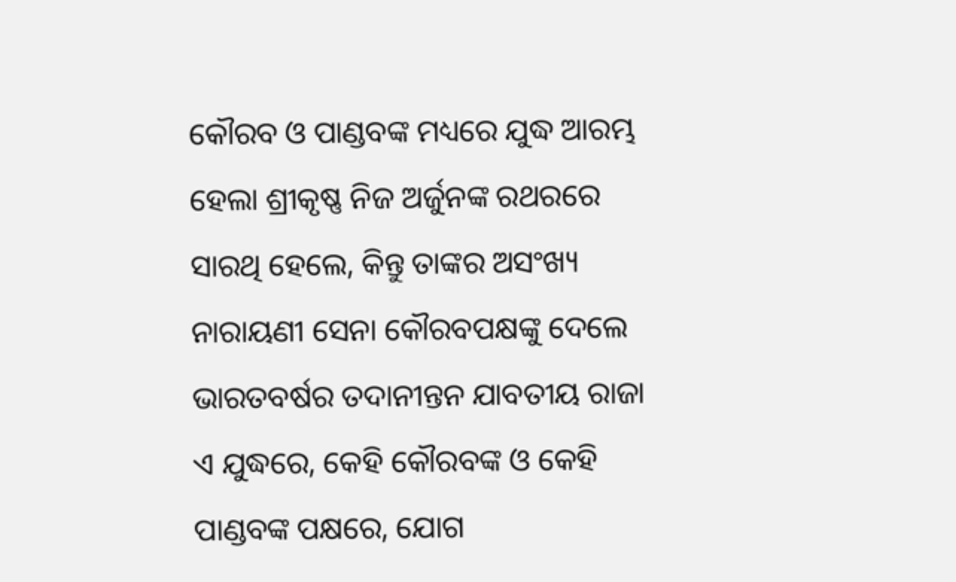କୌରବ ଓ ପାଣ୍ଡବଙ୍କ ମଧ୍ୟରେ ଯୁଦ୍ଧ ଆରମ୍ଭ ହେଲା ଶ୍ରୀକୃଷ୍ଣ ନିଜ ଅର୍ଜୁନଙ୍କ ରଥରରେ ସାରଥି ହେଲେ, କିନ୍ତୁ ତାଙ୍କର ଅସଂଖ୍ୟ ନାରାୟଣୀ ସେନା କୌରବପକ୍ଷଙ୍କୁ ଦେଲେ ଭାରତବର୍ଷର ତଦାନୀନ୍ତନ ଯାବତୀୟ ରାଜା ଏ ଯୁଦ୍ଧରେ, କେହି କୌରବଙ୍କ ଓ କେହି ପାଣ୍ଡବଙ୍କ ପକ୍ଷରେ, ଯୋଗ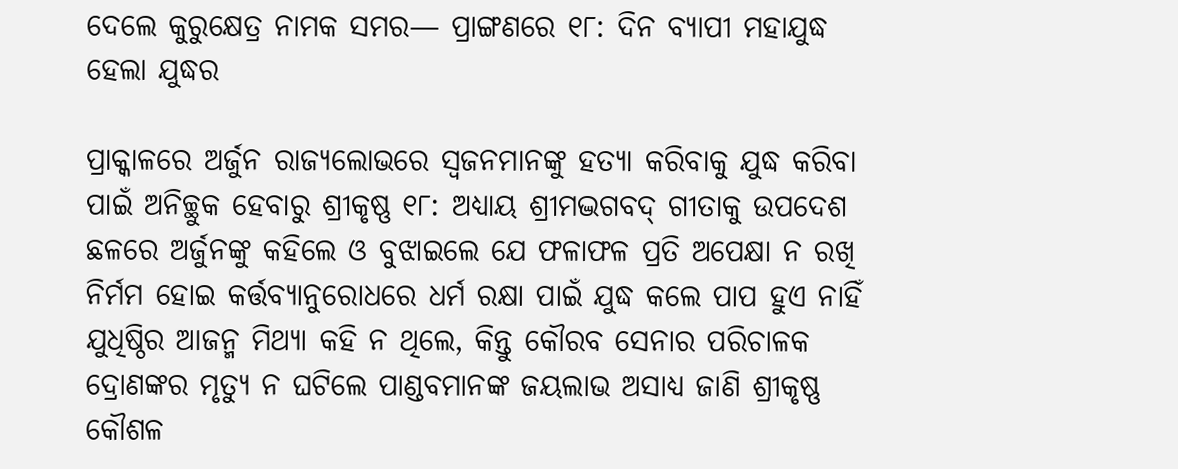ଦେଲେ କୁରୁକ୍ଷେତ୍ର ନାମକ ସମର— ପ୍ରାଙ୍ଗଣରେ ୧୮: ଦିନ ବ୍ୟାପୀ ମହାଯୁଦ୍ଧ ହେଲା ଯୁଦ୍ଧର

ପ୍ରାକ୍କାଳରେ ଅର୍ଜୁନ ରାଜ୍ୟଲୋଭରେ ସ୍ୱଜନମାନଙ୍କୁ ହତ୍ୟା କରିବାକୁ ଯୁଦ୍ଧ କରିବା ପାଇଁ ଅନିଚ୍ଛୁକ ହେବାରୁ ଶ୍ରୀକୃଷ୍ଣ ୧୮: ଅଧ୍ୟାୟ ଶ୍ରୀମଦ୍ଭଗବଦ୍ ଗୀତାକୁ ଉପଦେଶ ଛଳରେ ଅର୍ଜୁନଙ୍କୁ କହିଲେ ଓ ବୁଝାଇଲେ ଯେ ଫଳାଫଳ ପ୍ରତି ଅପେକ୍ଷା ନ ରଖି ନିର୍ମମ ହୋଇ କର୍ତ୍ତବ୍ୟାନୁରୋଧରେ ଧର୍ମ ରକ୍ଷା ପାଇଁ ଯୁଦ୍ଧ କଲେ ପାପ ହୁଏ ନାହିଁ ଯୁଧିଷ୍ଠିର ଆଜନ୍ମ ମିଥ୍ୟା କହି ନ ଥିଲେ, କିନ୍ତୁ କୌରବ ସେନାର ପରିଚାଳକ ଦ୍ରୋଣଙ୍କର ମୃତ୍ୟୁ ନ ଘଟିଲେ ପାଣ୍ଡବମାନଙ୍କ ଜୟଲାଭ ଅସାଧ୍ୟ ଜାଣି ଶ୍ରୀକୃଷ୍ଣ କୌଶଳ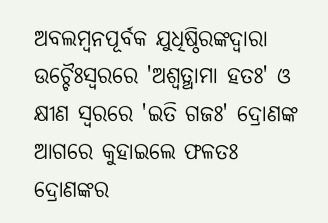ଅବଲମ୍ୱନପୂର୍ବକ ଯୁଧିଷ୍ଠିରଙ୍କଦ୍ୱାରା ଉଚ୍ଚୈଃସ୍ୱରରେ 'ଅଶ୍ୱତ୍ଥାମା ହତଃ' ଓ କ୍ଷୀଣ ସ୍ୱରରେ 'ଇତି ଗଜଃ' ଦ୍ରୋଣଙ୍କ ଆଗରେ କୁହାଇଲେ ଫଳତଃ ଦ୍ରୋଣଙ୍କର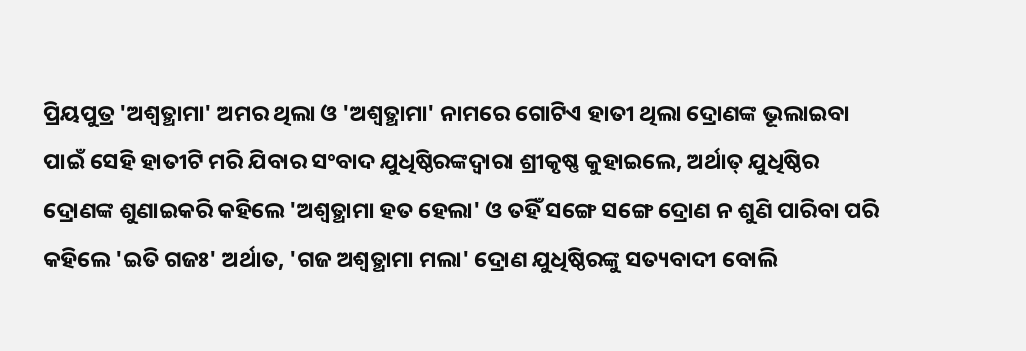ପ୍ରିୟପୁତ୍ର 'ଅଶ୍ୱତ୍ଥାମା' ଅମର ଥିଲା ଓ 'ଅଶ୍ୱତ୍ଥାମା' ନାମରେ ଗୋଟିଏ ହାତୀ ଥିଲା ଦ୍ରୋଣଙ୍କ ଭୂଲାଇବା ପାଇଁ ସେହି ହାତୀଟି ମରି ଯିବାର ସଂବାଦ ଯୁଧିଷ୍ଠିରଙ୍କଦ୍ୱାରା ଶ୍ରୀକୃଷ୍ଣ କୁହାଇଲେ, ଅର୍ଥାତ୍ ଯୁଧିଷ୍ଠିର ଦ୍ରୋଣଙ୍କ ଶୁଣାଇକରି କହିଲେ 'ଅଶ୍ୱତ୍ଥାମା ହତ ହେଲା' ଓ ତହିଁ ସଙ୍ଗେ ସଙ୍ଗେ ଦ୍ରୋଣ ନ ଶୁଣି ପାରିବା ପରି କହିଲେ 'ଇତି ଗଜଃ' ଅର୍ଥାତ, 'ଗଜ ଅଶ୍ୱତ୍ଥାମା ମଲା' ଦ୍ରୋଣ ଯୁଧିଷ୍ଠିରଙ୍କୁ ସତ୍ୟବାଦୀ ବୋଲି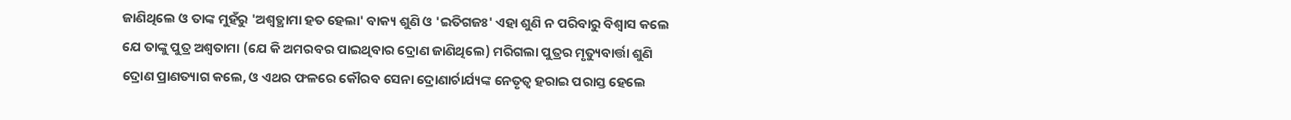ଜାଣିଥିଲେ ଓ ତାଙ୍କ ମୁହଁରୁ 'ଅଶ୍ୱତ୍ଥାମା ହତ ହେଲା' ବାକ୍ୟ ଶୁଣି ଓ 'ଇତିଗଜଃ' ଏହା ଶୁଣି ନ ପରିବାରୁ ବିଶ୍ୱାସ କଲେ ଯେ ତାଙ୍କୁ ପୁତ୍ର ଅଶ୍ୱତାମା (ଯେ କି ଅମରବର ପାଇଥିବାର ଦ୍ରୋଣ ଜାଣିଥିଲେ) ମରିଗଲା ପୁତ୍ରର ମୃତ୍ୟୁବାର୍ତ୍ତା ଶୁଣି ଦ୍ରୋଣ ପ୍ରାଣତ୍ୟାଗ କଲେ, ଓ ଏଥର ଫଳରେ କୌରବ ସେନା ଦ୍ରୋଣାର୍ଚାର୍ଯ୍ୟଙ୍କ ନେତୃତ୍ୱ ହରାଇ ପରାସ୍ତ ହେଲେ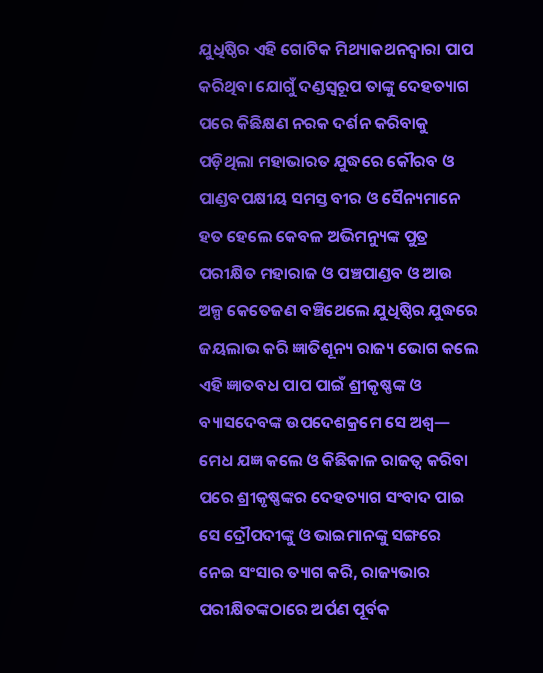ଯୁଧିଷ୍ଠିର ଏହି ଗୋଟିକ ମିଥ୍ୟାକଥନଦ୍ୱାରା ପାପ କରିଥିବା ଯୋଗୁଁ ଦଣ୍ଡସ୍ୱରୂପ ତାଙ୍କୁ ଦେହତ୍ୟାଗ ପରେ କିଛିକ୍ଷଣ ନରକ ଦର୍ଶନ କରିବାକୁ ପଡ଼ିଥିଲା ମହାଭାରତ ଯୁଦ୍ଧରେ କୌରବ ଓ ପାଣ୍ଡବପକ୍ଷୀୟ ସମସ୍ତ ବୀର ଓ ସୈନ୍ୟମାନେ ହତ ହେଲେ କେବଳ ଅଭିମନ୍ୟୁଙ୍କ ପୁତ୍ର ପରୀକ୍ଷିତ ମହାରାଜ ଓ ପଞ୍ଚପାଣ୍ଡବ ଓ ଆଉ ଅଳ୍ପ କେତେଜଣ ବଞ୍ଚିଥେଲେ ଯୁଧିଷ୍ଠିର ଯୁଦ୍ଧରେ ଜୟଲାଭ କରି ଜ୍ଞାତିଶୂନ୍ୟ ରାଜ୍ୟ ଭୋଗ କଲେ ଏହି ଜ୍ଞାତବଧ ପାପ ପାଇଁ ଶ୍ରୀକୃଷ୍ଣଙ୍କ ଓ ବ୍ୟାସଦେବଙ୍କ ଉପଦେଶକ୍ରମେ ସେ ଅଶ୍ୱ— ମେଧ ଯଜ୍ଞ କଲେ ଓ କିଛିକାଳ ରାଜତ୍ୱ କରିବା ପରେ ଶ୍ରୀକୃଷ୍ଣଙ୍କର ଦେହତ୍ୟାଗ ସଂବାଦ ପାଇ ସେ ଦ୍ରୌପଦୀଙ୍କୁ ଓ ଭାଇମାନଙ୍କୁ ସଙ୍ଗରେ ନେଇ ସଂସାର ତ୍ୟାଗ କରି, ରାଜ୍ୟଭାର ପରୀକ୍ଷିତଙ୍କଠାରେ ଅର୍ପଣ ପୂର୍ବକ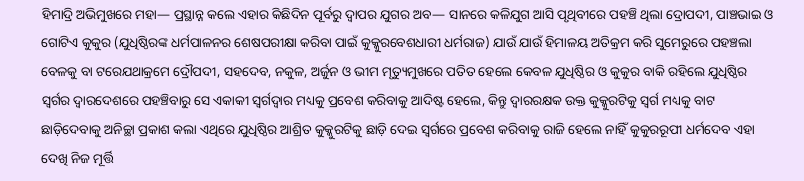ହିମାଦ୍ରି ଅଭିମୁଖରେ ମହା— ପ୍ରସ୍ଥାନ୍ନ କଲେ ଏହାର କିଛିଦିନ ପୂର୍ବରୁ ଦ୍ୱାପର ଯୁଗର ଅବ— ସାନରେ କଳିଯୁଗ ଆସି ପୃଥିବୀରେ ପହଞ୍ଚି ଥିଲା ଦ୍ରୋପଦୀ, ପାଞ୍ଚଭାଇ ଓ ଗୋଟିଏ କୁକୁର (ଯୁଧିଷ୍ଠିରଙ୍କ ଧର୍ମପାଳନର ଶେଷପରୀକ୍ଷା କରିବା ପାଇଁ କୁକ୍କୁରବେଶଧାରୀ ଧର୍ମରାଜ) ଯାଉଁ ଯାଉଁ ହିମାଳୟ ଅତିକ୍ରମ କରି ସୁମେରୁରେ ପହଞ୍ଚଲା ବେଳକୁ ବା ଟରେଯଥାକ୍ରମେ ଦ୍ରୌପଦୀ, ସହଦେବ, ନକୁଳ, ଅର୍ଜୁନ ଓ ଭୀମ ମୃତ୍ୟୁମୁଖରେ ପତିତ ହେଲେ କେବଳ ଯୁଧିଷ୍ଠିର ଓ କୁକୁର ବାକି ରହିଲେ ଯୁଧିଷ୍ଠିର ସ୍ୱର୍ଗର ଦ୍ୱାରଦେଶରେ ପହଞ୍ଚିବାରୁ ସେ ଏକାକୀ ସ୍ୱର୍ଗଦ୍ୱାର ମଧ୍ୟକୁ ପ୍ରବେଶ କରିବାକୁ ଆଦିଷ୍ଟ ହେଲେ, କିନ୍ତୁ ଦ୍ୱାରରକ୍ଷକ ଉକ୍ତ କୁକ୍କୁରଟିକୁ ସ୍ୱର୍ଗ ମଧ୍ୟକୁ ବାଟ ଛାଡ଼ିଦେବାକୁ ଅନିଚ୍ଛା ପ୍ରକାଶ କଲା ଏଥିରେ ଯୁଧିଷ୍ଠିର ଆଶ୍ରିତ କୁକ୍କୁରଟିକୁ ଛାଡ଼ି ଦେଇ ସ୍ୱର୍ଗରେ ପ୍ରବେଶ କରିବାକୁ ରାଜି ହେଲେ ନାହିଁ କୁକୁରରୂପୀ ଧର୍ମଦେବ ଏହା ଦେଖି ନିଜ ମୂର୍ତ୍ତି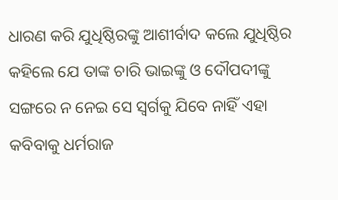ଧାରଣ କରି ଯୁଧିଷ୍ଠିରଙ୍କୁ ଆଶୀର୍ବାଦ କଲେ ଯୁଧିଷ୍ଠିର କହିଲେ ଯେ ତାଙ୍କ ଚାରି ଭାଇଙ୍କୁ ଓ ଦୌପଦୀଙ୍କୁ ସଙ୍ଗରେ ନ ନେଇ ସେ ସ୍ୱର୍ଗକୁ ଯିବେ ନାହିଁ ଏହା କବିବାକୁ ଧର୍ମରାଜ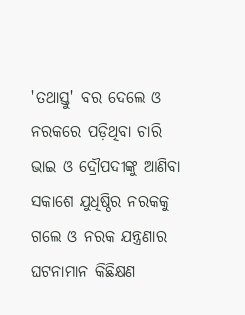'ତଥାସ୍ତୁ' ବର ଦେଲେ ଓ ନରକରେ ପଡ଼ିଥିବା ଚାରି ଭାଇ ଓ ଦ୍ରୌପଦୀଙ୍କୁ ଆଣିବା ସକାଶେ ଯୁଧିଷ୍ଠିର ନରକକୁ ଗଲେ ଓ ନରକ ଯନ୍ତ୍ରଣାର ଘଟନାମାନ କିଛିକ୍ଷଣ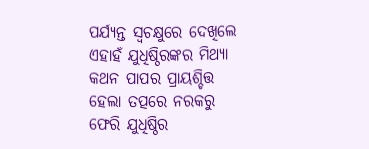ପର୍ଯ୍ୟନ୍ତ ସ୍ୱଚକ୍ଷୁରେ ଦେଖିଲେ ଏହାହଁ ଯୁଧିଷ୍ଠିରଙ୍କର ମିଥ୍ୟା କଥନ ପାପର ପ୍ରାୟଶ୍ଚିତ୍ତ ହେଲା ତତ୍ପରେ ନରକରୁ ଫେରି ଯୁଧିଷ୍ଠିର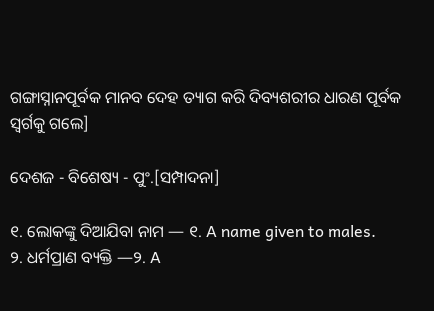ଗଙ୍ଗାସ୍ନାନପୂର୍ବକ ମାନବ ଦେହ ତ୍ୟାଗ କରି ଦିବ୍ୟଶରୀର ଧାରଣ ପୂର୍ବକ ସ୍ୱର୍ଗକୁ ଗଲେ]

ଦେଶଜ - ବିଶେଷ୍ୟ - ପୁଂ.[ସମ୍ପାଦନା]

୧. ଲୋକଙ୍କୁ ଦିଆଯିବା ନାମ — ୧. A name given to males.
୨. ଧର୍ମପ୍ରାଣ ବ୍ୟକ୍ତି —୨. A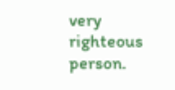very righteous person.